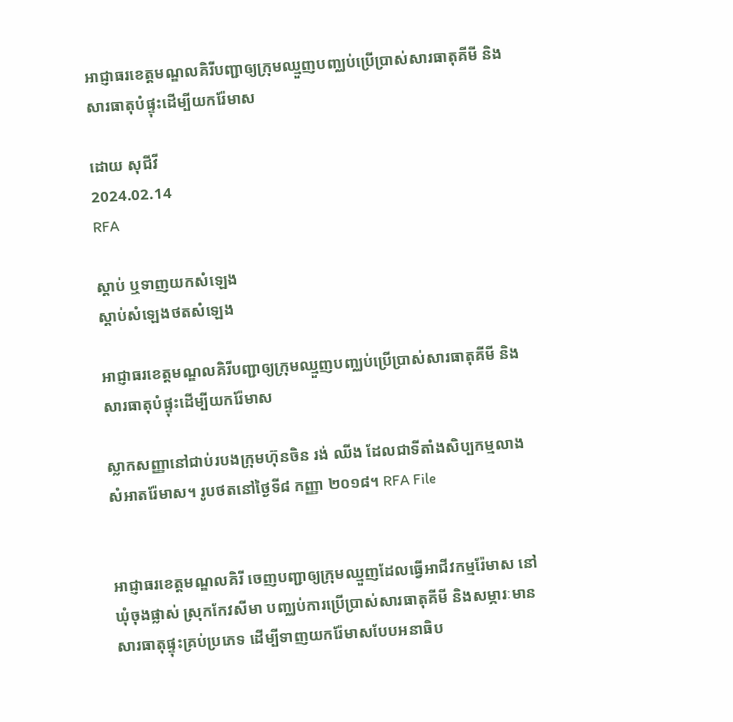អាជ្ញាធរខេត្តមណ្ឌលគិរីបញ្ជាឲ្យក្រុមឈ្មួញបញ្ឈប់ប្រើប្រាស់សារធាតុគីមី និងសារធាតុបំផ្ទុះដើម្បីយករ៉ែមាស

ដោយ សុជីវី
2024.02.14
RFA

ស្ដាប់ ឬទាញយកសំឡេង
ស្តាប់សំឡេងថតសំឡេង

អាជ្ញាធរខេត្តមណ្ឌលគិរីបញ្ជាឲ្យក្រុមឈ្មួញបញ្ឈប់ប្រើប្រាស់សារធាតុគីមី និងសារធាតុបំផ្ទុះដើម្បីយករ៉ែមាស

ស្លាកសញ្ញានៅជាប់របងក្រុមហ៊ុនចិន រង់ ឈីង ដែលជាទីតាំងសិប្បកម្មលាងសំអាតរ៉ែមាស។ រូបថតនៅថ្ងៃទី៨ កញ្ញា ២០១៨។ RFA File


អាជ្ញាធរខេត្តមណ្ឌលគិរី ចេញបញ្ជាឲ្យក្រុមឈ្មួញដែលធ្វើអាជីវកម្មរ៉ែមាស នៅឃុំចុងផ្លាស់ ស្រុកកែវសីមា បញ្ឈប់ការប្រើប្រាស់សារធាតុគីមី និងសម្ភារៈមានសារធាតុផ្ទុះគ្រប់ប្រភេទ ដើម្បីទាញយករ៉ែមាសបែបអនាធិប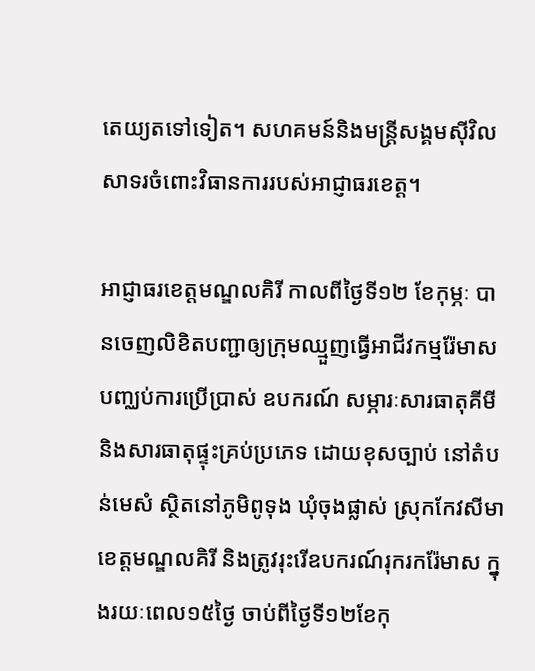តេយ្យតទៅទៀត។ សហគមន៍និងមន្ត្រីសង្គមស៊ីវិល សាទរចំពោះវិធានការរបស់អាជ្ញាធរខេត្ត។

អាជ្ញាធរខេត្តមណ្ឌលគិរី កាលពីថ្ងៃទី១២ ខែកុម្ភៈ បានចេញលិខិតបញ្ជាឲ្យក្រុមឈ្មួញធ្វើអាជីវកម្មរ៉ែមាស បញ្ឈប់ការប្រើប្រាស់ ឧបករណ៍ សម្ភារៈសារធាតុគីមី និងសារធាតុផ្ទុះគ្រប់ប្រភេទ ដោយខុសច្បាប់ នៅតំបន់មេសំ ស្ថិតនៅភូមិពូទុង ឃុំចុងផ្លាស់ ស្រុកកែវសីមា ខេត្តមណ្ឌលគិរី និងត្រូវរុះរើឧបករណ៍រុករករ៉ែមាស ក្នុងរយៈពេល១៥ថ្ងៃ ចាប់ពីថ្ងៃទី១២ខែកុ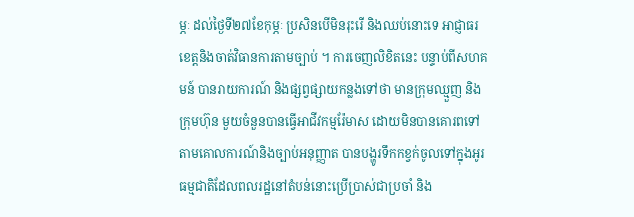ម្ភៈ ដល់ថ្ងៃទី២៧ខែកុម្ភៈ ប្រសិនបើមិនរុះរើ និងឈប់នោះទេ អាជ្ញាធរខេត្តនិងចាត់វិធានការតាមច្បាប់ ។ ការចេញលិខិតនេះ បន្ទាប់ពីសហគមន៍ បានរាយការណ៍ និងផ្សព្វផ្សាយកន្លងទៅថា មានក្រុមឈ្មួញ និងក្រុមហ៊ុន មួយចំនួនបានធ្វើអាជីវកម្មរ៉ែមាស ដោយមិនបានគោរពទៅតាមគោលការណ៍និងច្បាប់អនុញ្ញាត បានបង្ហូរទឹកកខ្វក់ចូលទៅក្នុងអូរធម្មជាតិដែលពលរដ្ឋនៅតំបន់នោះប្រើប្រាស់ជាប្រចាំ និង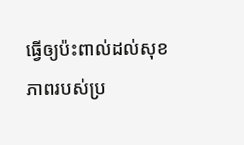ធ្វើឲ្យប៉ះពាល់ដល់សុខភាពរបស់ប្រ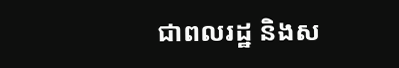ជាពលរដ្ឋ និងស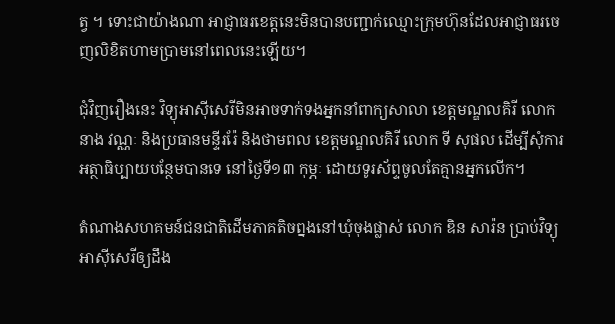ត្វ ។ ទោះជាយ៉ាងណា អាជ្ញាធរខេត្តនេះមិនបានបញ្ជាក់ឈ្មោះក្រុមហ៊ុនដែលអាជ្ញាធរចេញលិខិតហាមប្រាមនៅពេលនេះឡើយ។

ជុំវិញរឿងនេះ វិទ្យុអាស៊ីសេរីមិនអាចទាក់ទងអ្នកនាំពាក្យសាលា ខេត្តមណ្ឌលគិរី លោក នាង វណ្ណៈ និងប្រធានមន្ទីររ៉ែ និងថាមពល ខេត្តមណ្ឌលគិរី លោក ទី សុផល ដើម្បីសុំការអត្ថាធិប្បាយបន្ថែមបានទេ នៅថ្ងៃទី១៣ កុម្ភៈ ដោយទូរស័ព្ទចូលតែគ្មានអ្នកលើក។

តំណាងសហគមន៍ជនជាតិដើមភាគតិចព្នងនៅឃុំចុងផ្លាស់ លោក ឌិន សារ៉ន ប្រាប់វិទ្យុអាស៊ីសេរីឲ្យដឹង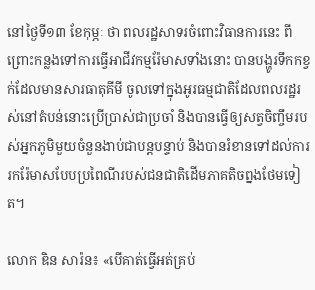នៅថ្ងៃទី១៣ ខែកុម្ភៈ ថា ពលរដ្ឋសាទរចំពោះវិធានការនេះ ពីព្រោះកន្លងទៅការធ្វើអាជីវកម្មរ៉ែមាសទាំងនោះ បានបង្ហូរទឹកកខ្វក់ដែលមានសារធាតុគីមី ចូលទៅក្នុងអូរធម្មជាតិដែលពលរដ្ឋរស់នៅតំបន់នោះប្រើប្រាស់ជាប្រចាំ និងបានធ្វើឲ្យសត្វចិញ្ចឹមរបស់អ្នកភូមិមួយចំនួនងាប់ជាបន្តបន្ទាប់ និងបានរំខានទៅដល់ការរករ៉ែមាសបែបប្រពៃណីរបស់ជនជាតិដើមភាគតិចព្នងថែមទៀត។

លោក ឌិន សារ៉ន៖ «បើគាត់ធ្វើអត់គ្រប់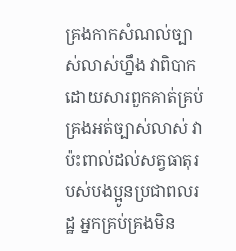គ្រងកាកសំណល់ច្បាស់លាស់ហ្នឹង វាពិបាក ដោយសារពួកគាត់គ្រប់គ្រងអត់ច្បាស់លាស់ វាប៉ះពាល់ដល់សត្វធាតុរបស់បងប្អូនប្រជាពលរដ្ឋ អ្នកគ្រប់គ្រងមិន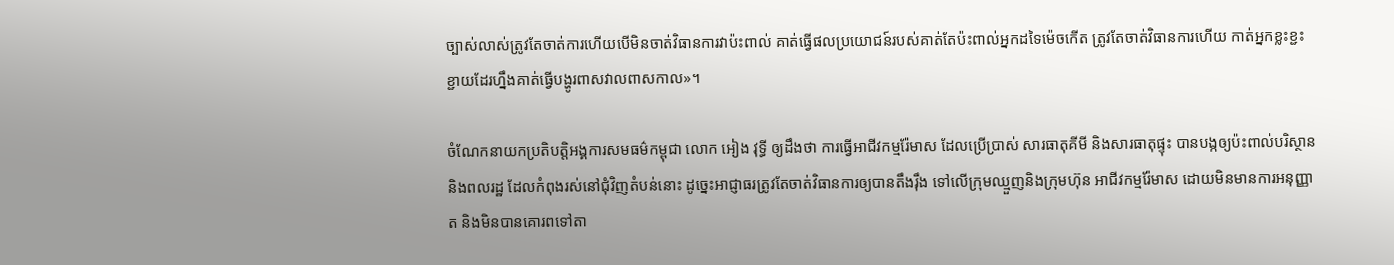ច្បាស់លាស់ត្រូវតែចាត់ការហើយបើមិនចាត់វិធានការវាប៉ះពាល់ គាត់ធ្វើផលប្រយោជន៍របស់គាត់តែប៉ះពាល់អ្នកដទៃម៉េចកើត ត្រូវតែចាត់វិធានការហើយ កាត់អ្នកខ្លះខ្ជះខ្ជាយដែរហ្នឹងគាត់ធ្វើបង្ហូរពាសវាលពាសកាល»។

ចំណែកនាយកប្រតិបត្តិអង្គការសមធម៌កម្ពុជា លោក អៀង វុទ្ធី ឲ្យដឹងថា ការធ្វើអាជីវកម្មរ៉ែមាស ដែលប្រើប្រាស់ សារធាតុគីមី និងសារធាតុផ្ទុះ បានបង្កឲ្យប៉ះពាល់បរិស្ថាន និងពលរដ្ឋ ដែលកំពុងរស់នៅជុំវិញតំបន់នោះ ដូច្នេះអាជ្ញាធរត្រូវតែចាត់វិធានការឲ្យបានតឹងរ៉ឹង ទៅលើក្រុមឈ្មួញនិងក្រុមហ៊ុន អាជីវកម្មរ៉ែមាស ដោយមិនមានការអនុញ្ញាត និងមិនបានគោរពទៅតា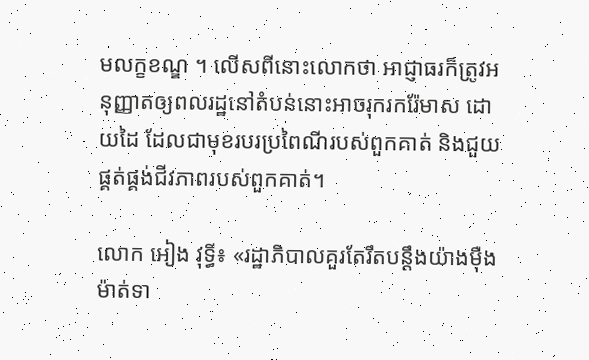មលក្ខខណ្ឌ ។ លើសពីនោះលោកថា អាជ្ញាធរក៏ត្រូវអនុញ្ញាតឲ្យពលរដ្ឋនៅតំបន់នោះអាចរុករករ៉ែមាស ដោយដៃ ដែលជាមុខរបរប្រពៃណីរបស់ពួកគាត់ និងជួយផ្គត់ផ្គង់ជីវភាពរបស់ពួកគាត់។

លោក អៀង វុទ្ធី៖ «រដ្ឋាភិបាលគួរតែរឹតបន្តឹងយ៉ាងម៉ឺងម៉ាត់ទា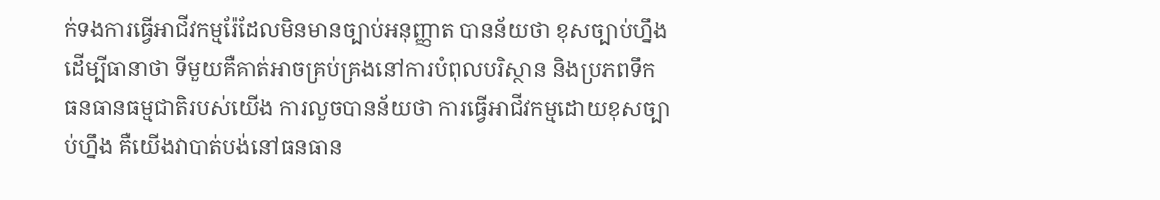ក់ទងការធ្វើអាជីវកម្មរ៉ែដែលមិនមានច្បាប់អនុញ្ញាត បានន័យថា ខុសច្បាប់ហ្នឹង ដើម្បីធានាថា ទីមួយគឺគាត់អាចគ្រប់គ្រងនៅការបំពុលបរិស្ថាន និងប្រភពទឹក ធនធានធម្មជាតិរបស់យើង ការលួចបានន័យថា ការធ្វើអាជីវកម្មដោយខុសច្បាប់ហ្នឹង គឺយើងវាបាត់បង់នៅធនធាន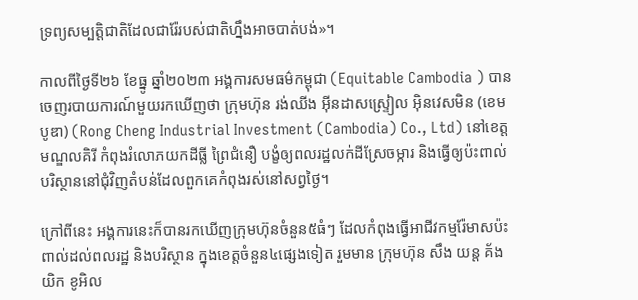ទ្រព្យសម្បត្តិជាតិដែលជារ៉ែរបស់ជាតិហ្នឹងអាចបាត់បង់»។

កាលពីថ្ងៃទី២៦ ខែធ្នូ ឆ្នាំ២០២៣ អង្គការសមធម៌កម្ពុជា (Equitable Cambodia ) បានចេញរបាយការណ៍មួយរកឃើញថា ក្រុមហ៊ុន រង់ឈីង អ៊ីនដាសស្ទ្រៀល អ៊ិនវេសមិន (ខេមបូឌា) (Rong Cheng Industrial Investment (Cambodia) Co., Ltd) នៅខេត្តមណ្ឌលគិរី កំពុងរំលោភយកដីធ្លី ព្រៃជំនឿ បង្ខំឲ្យពលរដ្ឋលក់ដីស្រែចម្ការ និងធ្វើឲ្យប៉ះពាល់បរិស្ថាននៅជុំវិញតំបន់ដែលពួកគេកំពុងរស់នៅសព្វថ្ងៃ។

ក្រៅពីនេះ អង្គការនេះក៏បានរកឃើញក្រុមហ៊ុនចំនួន៥ធំៗ ដែលកំពុងធ្វើអាជីវកម្មរ៉ែមាសប៉ះពាល់ដល់ពលរដ្ឋ និងបរិស្ថាន ក្នុងខេត្តចំនួន៤ផ្សេងទៀត រួមមាន ក្រុមហ៊ុន សឹង យន្ដ គ័ង យិក ខូអិល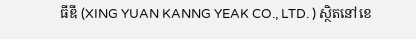ធីឌី (XING YUAN KANNG YEAK CO., LTD. ) ស្ថិតនៅខេ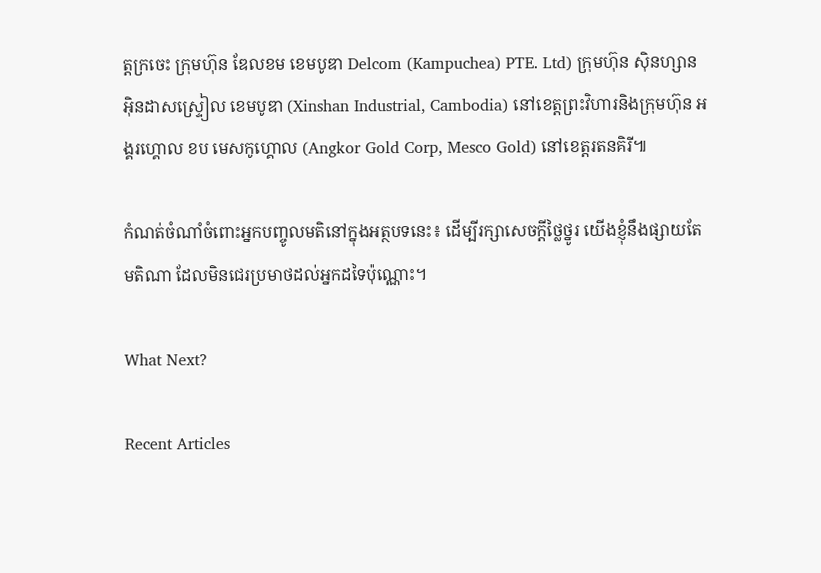ត្តក្រចេះ ក្រុមហ៊ុន ឌែលខម ខេមបូឌា Delcom (Kampuchea) PTE. Ltd) ក្រុមហ៊ុន ស៊ិនហ្សាន អ៊ិនដាសស្ទ្រៀល ខេមបូឌា (Xinshan Industrial, Cambodia) នៅខេត្តព្រះវិហារនិងក្រុមហ៊ុន អង្គរហ្គោល ខប មេសកូហ្គោល (Angkor Gold Corp, Mesco Gold) នៅខេត្តរតនគិរី៕

កំណត់ចំណាំចំពោះអ្នកបញ្ចូលមតិនៅក្នុងអត្ថបទនេះ៖ ដើម្បីរក្សាសេចក្ដីថ្លៃថ្នូរ យើងខ្ញុំនឹងផ្សាយតែមតិណា ដែលមិនជេរប្រមាថដល់អ្នកដទៃប៉ុណ្ណោះ។

What Next?

Recent Articles